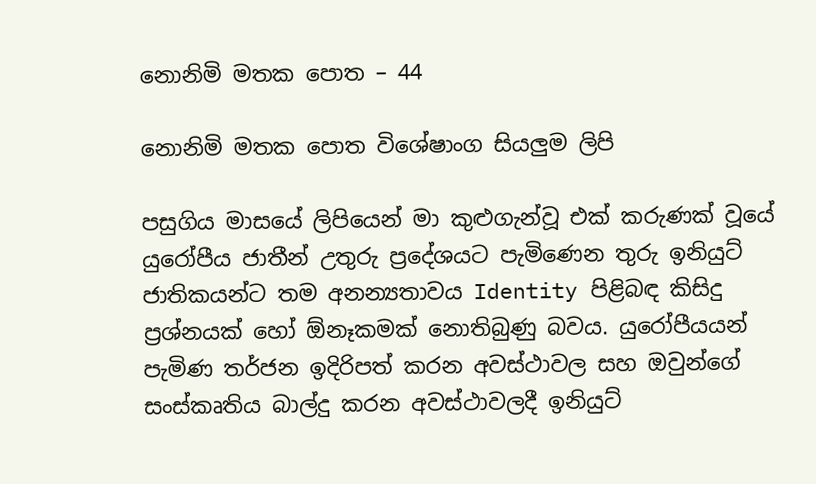නොනිමි මතක පොත – 44

නොනිමි මතක පොත විශේෂාංග සියලුම ලිපි

පසුගිය මාසයේ ලිපියෙන් මා කුළුගැන්වූ එක් කරුණක් වූයේ යුරෝපීය ජාතීන් උතුරු ප්‍රදේශයට පැමිණෙන තුරු ඉනියුට් ජාතිකයන්ට තම අනන්‍යතාවය Identity පිළිබඳ කිසිදු ප්‍රශ්නයක් හෝ ඕනෑකමක් නොතිබුණු බවය. යුරෝපීයයන් පැමිණ තර්ජන ඉදිරිපත් කරන අවස්ථාවල සහ ඔවුන්ගේ සංස්කෘතිය බාල්දු කරන අවස්ථාවලදී ඉනියුට්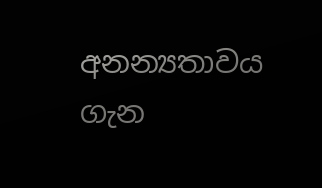අනන්‍යතාවය ගැන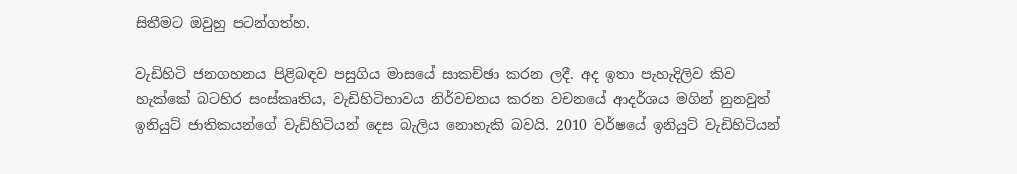සිතීමට ඔවුහු පටන්ගත්හ.

වැඩිහිටි ජනගහනය පිළිබඳව පසුගිය මාසයේ සාකච්ඡා කරන ලදී. අද ඉතා පැහැදිලිව කිව හැක්කේ බටහිර සංස්කෘතිය, වැඩිහිටිභාවය නිර්වචනය කරන වචනයේ ආදර්ශය මගින් නුනවුත් ඉනියුට් ජාතිකයන්ගේ වැඩිහිටියන් දෙස බැලිය නොහැකි බවයි. 2010 වර්ෂයේ ඉනියුට් වැඩිහිටියන්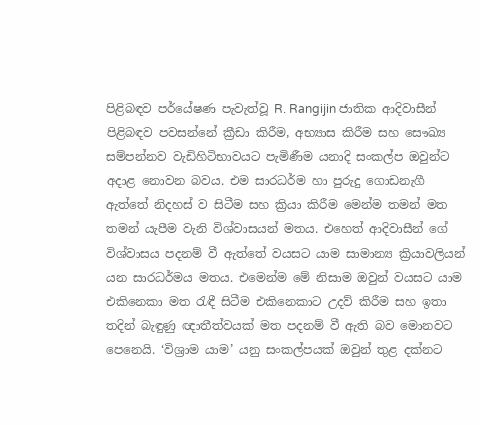පිළිබඳව පර්යේෂණ පැවැත්වූ R. Rangijin ජාතික ආදිවාසීන් පිළිබඳව පවසන්නේ ක්‍රීඩා කිරීම, අභ්‍යාස කිරීම සහ සෞඛ්‍ය සම්පන්නව වැඩිහිටිභාවයට පැමිණීම යනාදි සංකල්ප ඔවුන්ට අදාළ නොවන බවය. එම සාරධර්ම හා පුරුදු ගොඩනැගී ඇත්තේ නිදහස් ව සිටීම සහ ක්‍රියා කිරීම මෙන්ම තමන් මත තමන් යැපීම වැනි විශ්වාසයන් මතය. එහෙත් ආදිවාසීන් ගේ විශ්වාසය පදනම් වී ඇත්තේ වයසට යාම සාමාන්‍ය ක්‍රියාවලියන් යන සාරධර්මය මතය. එමෙන්ම මේ නිසාම ඔවුන් වයසට යාම එකිනෙකා මත රැඳී සිටීම එකිනෙකාට උදව් කිරීම සහ ඉතා තදින් බැඳුණු ඥාතීත්වයක් මත පදනම් වී ඇති බව මොනවට පෙනෙයි. ‘විශ්‍රාම යාම’ යනු සංකල්පයක් ඔවුන් තුළ දක්නට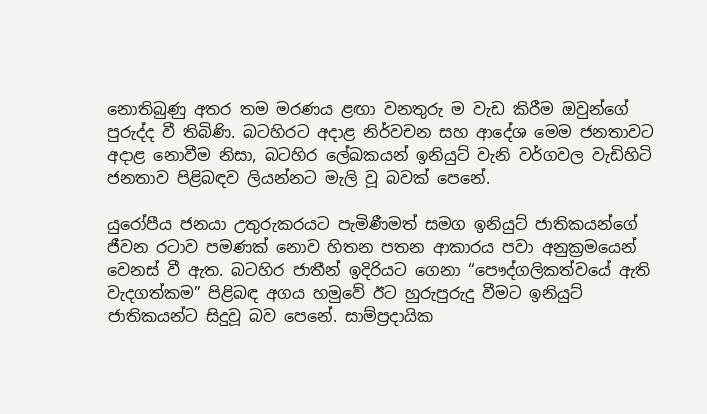නොතිබුණු අතර තම මරණය ළඟා වනතුරු ම වැඩ කිරීම ඔවුන්ගේ පුරුද්ද වී තිබිණි. බටහිරට අදාළ නිර්වචන සහ ආදේශ මෙම ජනතාවට අදාළ නොවීම නිසා, බටහිර ලේඛකයන් ඉනියුට් වැනි වර්ගවල වැඩිහිටි ජනතාව පිළිබඳව ලියන්නට මැලි වූ බවක් පෙනේ.

යුරෝපීය ජනයා උතුරුකරයට පැමිණීමත් සමග ඉනියුට් ජාතිකයන්ගේ ජීවන රටාව පමණක් නොව හිතන පතන ආකාරය පවා අනුක්‍රමයෙන් වෙනස් වී ඇත. බටහිර ජාතීන් ඉදිරියට ගෙනා “පෞද්ගලිකත්වයේ ඇති වැදගත්කම” පිළිබඳ අගය හමුවේ ඊට හුරුපුරුදු වීමට ඉනියුට් ජාතිකයන්ට සිදුවූ බව පෙනේ. සාම්ප්‍රදායික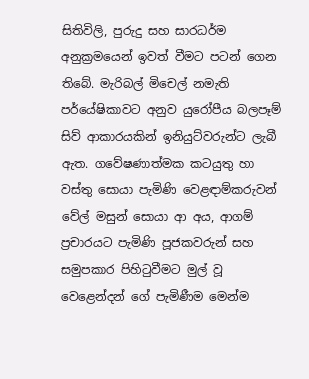සිතිවිලි, පුරුදු සහ සාරධර්ම අනුක්‍රමයෙන් ඉවත් වීමට පටන් ගෙන තිබේ. මැරිබල් මිචෙල් නමැති පර්යේෂිකාවට අනුව යුරෝපීය බලපෑම් සිව් ආකාරයකින් ඉනියුට්වරුන්ට ලැබී ඇත. ගවේෂණාත්මක කටයුතු හා වස්තු සොයා පැමිණි වෙළඳාම්කරුවන් වේල් මසුන් සොයා ආ අය, ආගම් ප්‍රචාරයට පැමිණි පූජකවරුන් සහ සමුපකාර පිහිටුවීමට මුල් වූ වෙළෙන්දන් ගේ පැමිණීම මෙන්ම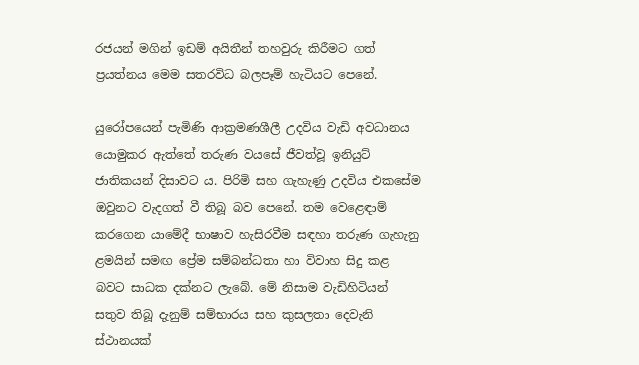රජයන් මගින් ඉඩම් අයිතීන් තහවුරු කිරීමට ගත් ප්‍රයත්නය මෙම සතරවිධ බලපෑම් හැටියට පෙනේ.

යුරෝපයෙන් පැමිණි ආක්‍රමණශීලී උදවිය වැඩි අවධානය යොමුකර ඇත්තේ තරුණ වයසේ ජීවත්වූ ඉනියුට් ජාතිකයන් දිසාවට ය. පිරිමි සහ ගැහැණු උදවිය එකසේම ඔවුනට වැදගත් වී තිබූ බව පෙනේ. තම වෙළෙඳාම් කරගෙන යාමේදී භාෂාව හැසිරවීම සඳහා තරුණ ගැහැනු ළමයින් සමඟ ප්‍රේම සම්බන්ධතා හා විවාහ සිදු කළ බවට සාධක දක්නට ලැබේ. මේ නිසාම වැඩිහිටියන් සතුව තිබූ දැනුම් සම්භාරය සහ කුසලතා දෙවැනි ස්ථානයක්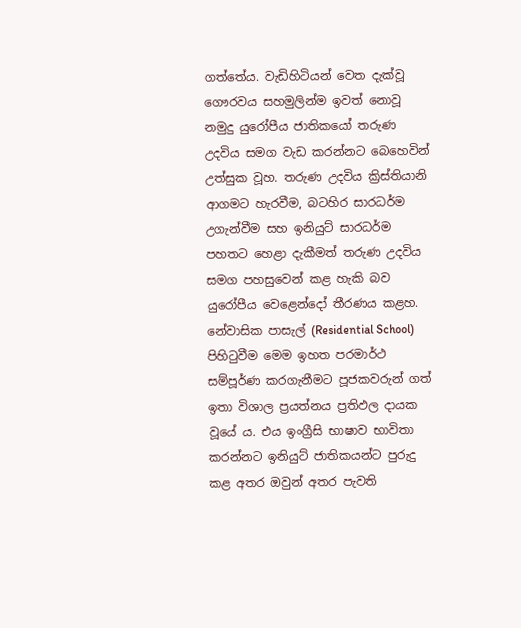ගත්තේය. වැඩිහිටියන් වෙත දැක්වූ ගෞරවය සහමුලින්ම ඉවත් නොවූ නමුදු යුරෝපීය ජාතිකයෝ තරුණ උදවිය සමග වැඩ කරන්නට බෙහෙවින් උත්සුක වූහ. තරුණ උදවිය ක්‍රිස්තියානි ආගමට හැරවීම, බටහිර සාරධර්ම උගැන්වීම සහ ඉනියුට් සාරධර්ම පහතට හෙළා දැකීමත් තරුණ උදවිය සමග පහසුවෙන් කළ හැකි බව යුරෝපීය වෙළෙන්දෝ තීරණය කළහ. නේවාසික පාසැල් (Residential School) පිහිටුවීම මෙම ඉහත පරමාර්ථ සම්පූර්ණ කරගැනීමට පූජකවරුන් ගත් ඉතා විශාල ප්‍රයත්නය ප්‍රතිඵල දායක වූයේ ය. එය ඉංග්‍රීසි භාෂාව භාවිතා කරන්නට ඉනියුට් ජාතිකයන්ට පුරුදු කළ අතර ඔවුන් අතර පැවති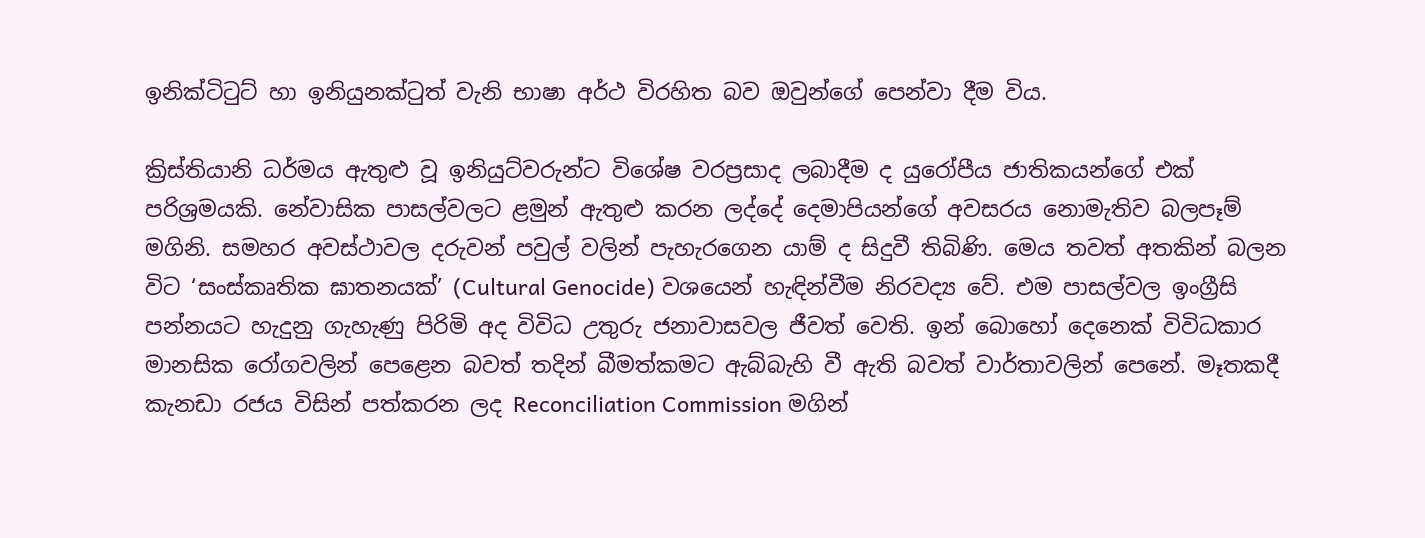ඉනික්ටිටුට් හා ඉනියුනක්ටුත් වැනි භාෂා අර්ථ විරහිත බව ඔවුන්ගේ පෙන්වා දීම විය.

ක්‍රිස්තියානි ධර්මය ඇතුළු වූ ඉනියුට්වරුන්ට විශේෂ වරප්‍රසාද ලබාදීම ද යුරෝපීය ජාතිකයන්ගේ එක් පරිශ්‍රමයකි. නේවාසික පාසල්වලට ළමුන් ඇතුළු කරන ලද්දේ දෙමාපියන්ගේ අවසරය නොමැතිව බලපෑම් මගිනි. සමහර අවස්ථාවල දරුවන් පවුල් වලින් පැහැරගෙන යාම් ද සිදුවී තිබිණි. මෙය තවත් අතකින් බලන විට ‘සංස්කෘතික ඝාතනයක්’ (Cultural Genocide) වශයෙන් හැඳින්වීම නිරවද්‍ය වේ. එම පාසල්වල ඉංග්‍රීසි පන්නයට හැදුනු ගැහැණු පිරිමි අද විවිධ උතුරු ජනාවාසවල ජීවත් වෙති. ඉන් බොහෝ දෙනෙක් විවිධකාර මානසික රෝගවලින් පෙළෙන බවත් තදින් බීමත්කමට ඇබ්බැහි වී ඇති බවත් වාර්තාවලින් පෙනේ. මෑතකදී කැනඩා රජය විසින් පත්කරන ලද Reconciliation Commission මගින්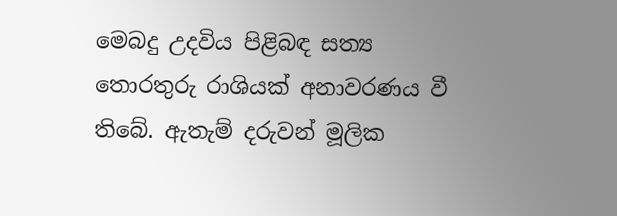මෙබදු උදවිය පිළිබඳ සත්‍ය තොරතුරු රාශියක් අනාවරණය වී තිබේ. ඇතැම් දරුවන් මූලික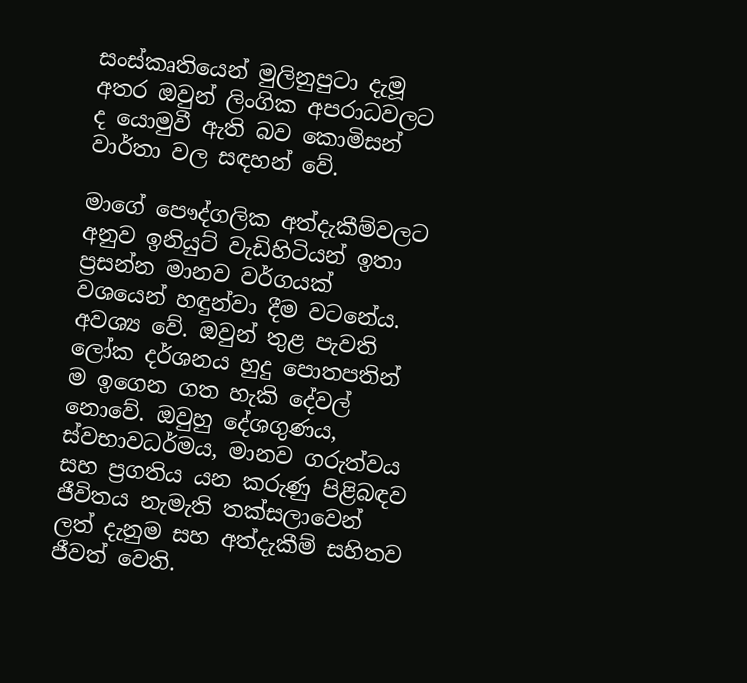සංස්කෘතියෙන් මුලිනුපුටා දැමූ අතර ඔවුන් ලිංගික අපරාධවලට ද යොමුවී ඇති බව කොමිසන් වාර්තා වල සඳහන් වේ.

මාගේ පෞද්ගලික අත්දැකීම්වලට අනුව ඉනියුට් වැඩිහිටියන් ඉතා ප්‍රසන්න මානව වර්ගයක් වශයෙන් හඳුන්වා දීම වටනේය. අවශ්‍ය වේ. ඔවුන් තුළ පැවති ලෝක දර්ශනය හුදු පොතපතින් ම ඉගෙන ගත හැකි දේවල් නොවේ. ඔවුහු දේශගුණය, ස්වභාවධර්මය, මානව ගරුත්වය සහ ප්‍රගතිය යන කරුණු පිළිබඳව ජීවිතය නැමැති තක්සලාවෙන් ලත් දැනුම සහ අත්දැකීම් සහිතව ජීවත් වෙති.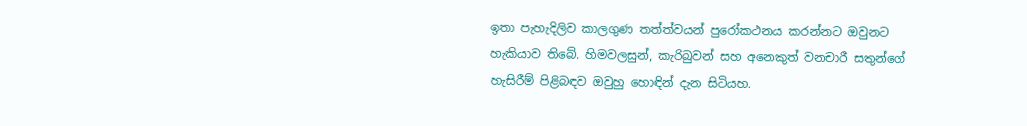ඉතා පැහැදිලිව කාලගුණ තත්ත්වයන් පුරෝකථනය කරන්නට ඔවුනට හැකියාව තිබේ. හිමවලසුන්, කැරිබුවන් සහ අනෙකුත් වනචාරී සතුන්ගේ හැසිරීම් පිළිබඳව ඔවුහු හොඳින් දැන සිටියහ.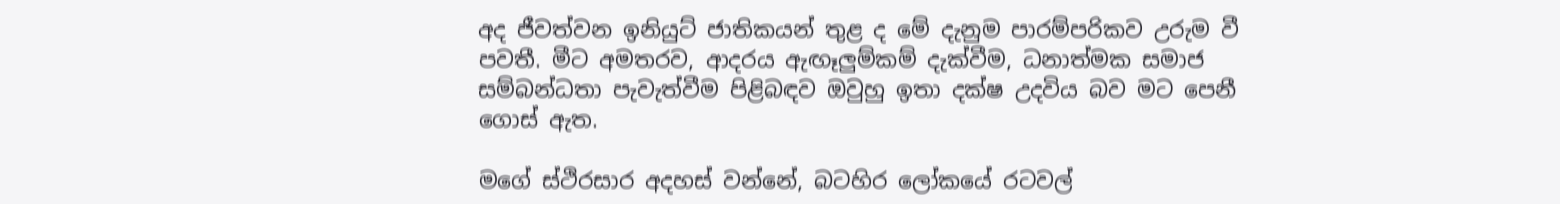අද ජීවත්වන ඉනියුට් ජාතිකයන් තුළ ද මේ දැනුම පාරම්පරිකව උරුම වී පවතී. මීට අමතරව, ආදරය ඇඟෑලුම්කම් දැක්වීම, ධනාත්මක සමාජ සම්බන්ධතා පැවැත්වීම පිළිබඳව ඔවුහු ඉතා දක්ෂ උදවිය බව මට පෙනී ගොස් ඇත.

මගේ ස්ථිරසාර අදහස් වන්නේ, බටහිර ලෝකයේ රටවල්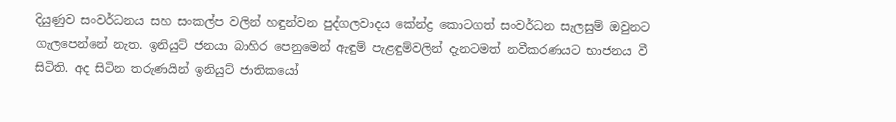දියුණුව සංවර්ධනය සහ සංකල්ප වලින් හඳුන්වන පුද්ගලවාදය කේන්ද්‍ර කොටගත් සංවර්ධන සැලසුම් ඔවුනට ගැලපෙන්නේ නැත. ඉනියුට් ජනයා බාහිර පෙනුමෙන් ඇඳුම් පැළඳුම්වලින් දැනටමත් නවීකරණයට භාජනය වී සිටිති. අද සිටින තරුණයින් ඉනියුට් ජාතිකයෝ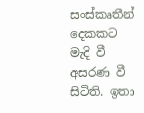සංස්කෘතීන් දෙකකට මැදි වී අසරණ වී සිටිති. ඉතා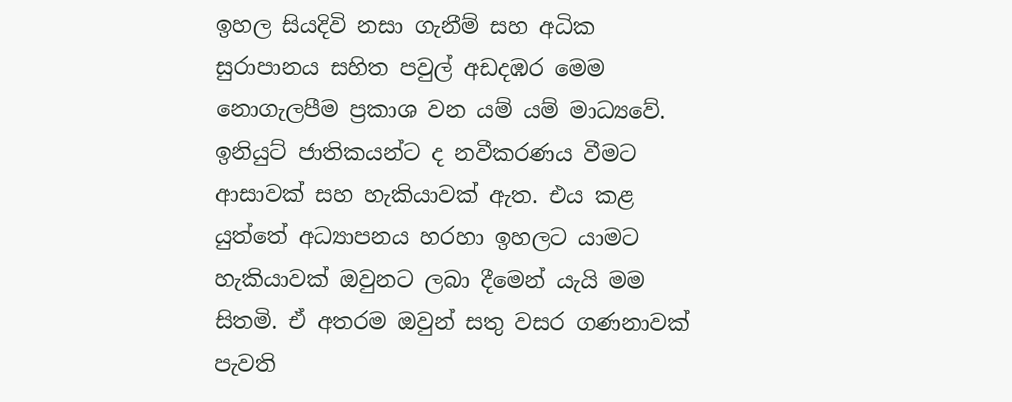ඉහල සියදිවි නසා ගැනීම් සහ අධික සුරාපානය සහිත පවුල් අඩදඹර මෙම නොගැලපීම ප්‍රකාශ වන යම් යම් මාධ්‍යවේ. ඉනියුට් ජාතිකයන්ට ද නවීකරණය වීමට ආසාවක් සහ හැකියාවක් ඇත. එය කළ යුත්තේ අධ්‍යාපනය හරහා ඉහලට යාමට හැකියාවක් ඔවුනට ලබා දීමෙන් යැයි මම සිතමි. ඒ අතරම ඔවුන් සතු වසර ගණනාවක් පැවති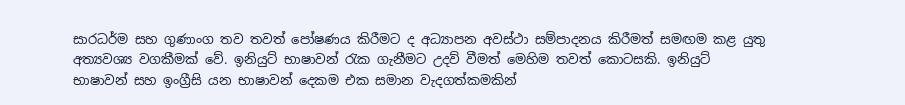සාරධර්ම සහ ගුණාංග තව තවත් පෝෂණය කිරීමට ද අධ්‍යාපන අවස්ථා සම්පාදනය කිරීමත් සමඟම කළ යුතු අත්‍යවශ්‍ය වගකීමක් වේ. ඉනියුට් භාෂාවන් රැක ගැනීමට උදව් වීමත් මෙහිම තවත් කොටසකි. ඉනියුට් භාෂාවන් සහ ඉංග්‍රීසි යන භාෂාවන් දෙකම එක සමාන වැදගත්කමකින්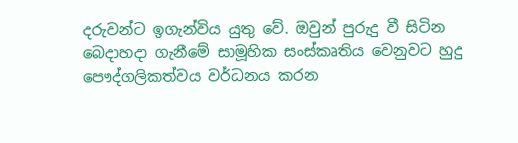දරුවන්ට ඉගැන්විය යුතු වේ. ඔවුන් පුරුදු වී සිටින බෙදාහදා ගැනීමේ සාමූහික සංස්කෘතිය වෙනුවට හුදු පෞද්ගලිකත්වය වර්ධනය කරන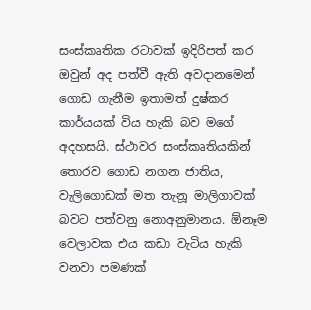සංස්කෘතික රටාවක් ඉදිරිපත් කර ඔවුන් අද පත්වී ඇති අවදානමෙන් ගොඩ ගැනීම ඉතාමත් දුෂ්කර කාර්යයක් විය හැකි බව මගේ අදහසයි. ස්ථාවර සංස්කෘතියකින් තොරව ගොඩ නගන ජාතිය, වැලිගොඩක් මත තැනූ මාලිගාවක් බවට පත්වනු නොඅනුමානය. ඕනෑම වෙලාවක එය කඩා වැටිය හැකි වනවා පමණක්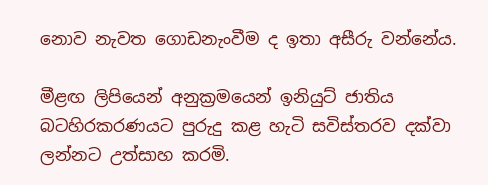නොව නැවත ගොඩනැංවීම ද ඉතා අසීරු වන්නේය.

මීළඟ ලිපියෙන් අනුක්‍රමයෙන් ඉනියුට් ජාතිය බටහිරකරණයට පුරුදු කළ හැටි සවිස්තරව දක්වා ලන්නට උත්සාහ කරමි.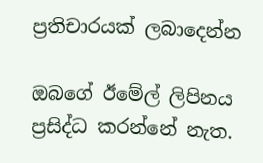ප්‍රතිචාරයක් ලබාදෙන්න

ඔබගේ ඊමේල් ලිපිනය ප්‍රසිද්ධ කරන්නේ නැත.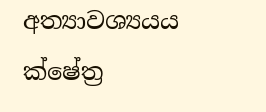අත්‍යාවශ්‍යයය ක්ෂේත්‍ර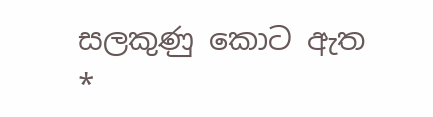සලකුණු කොට ඇත *